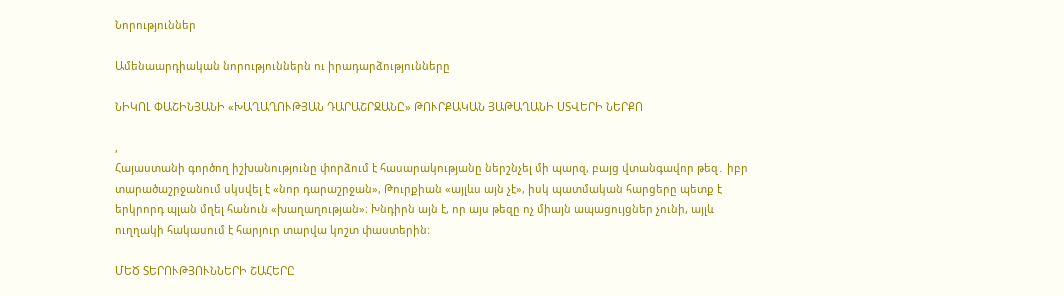Նորություններ

Ամենաարդիական նորություններն ու իրադարձությունները

ՆԻԿՈԼ ՓԱՇԻՆՅԱՆԻ «ԽԱՂԱՂՈՒԹՅԱՆ ԴԱՐԱՇՐՋԱՆԸ» ԹՈՒՐՔԱԿԱՆ ՅԱԹԱՂԱՆԻ ՍՏՎԵՐԻ ՆԵՐՔՈ

,
Հայաստանի գործող իշխանությունը փորձում է հասարակությանը ներշնչել մի պարզ, բայց վտանգավոր թեզ․ իբր տարածաշրջանում սկսվել է «նոր դարաշրջան», Թուրքիան «այլևս այն չէ», իսկ պատմական հարցերը պետք է երկրորդ պլան մղել հանուն «խաղաղության»։ Խնդիրն այն է, որ այս թեզը ոչ միայն ապացույցներ չունի, այլև ուղղակի հակասում է հարյուր տարվա կոշտ փաստերին։

ՄԵԾ ՏԵՐՈՒԹՅՈՒՆՆԵՐԻ ՇԱՀԵՐԸ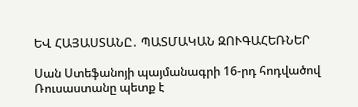ԵՎ ՀԱՅԱՍՏԱՆԸ․ ՊԱՏՄԱԿԱՆ ԶՈՒԳԱՀԵՌՆԵՐ

Սան Ստեֆանոյի պայմանագրի 16-րդ հոդվածով Ռուսաստանը պետք է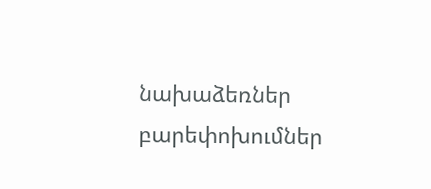նախաձեռներ բարեփոխումներ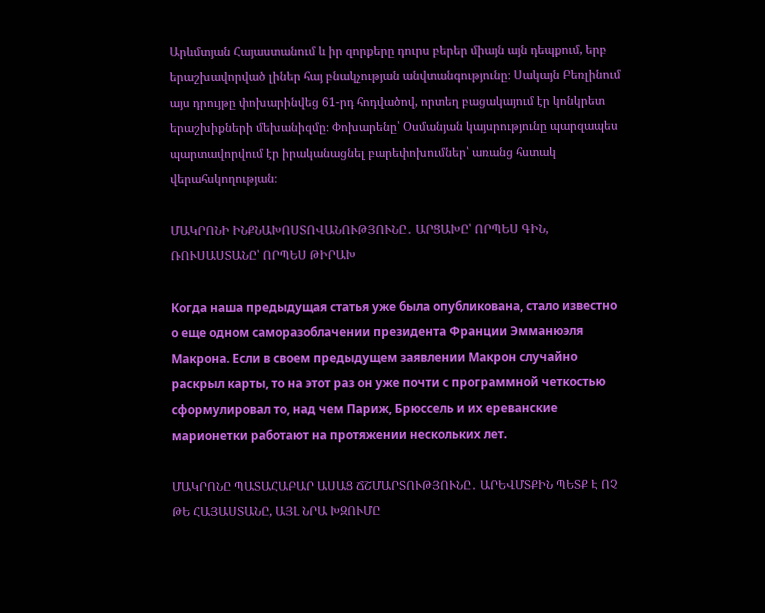Արևմտյան Հայաստանում և իր զորքերը դուրս բերեր միայն այն դեպքում, երբ երաշխավորված լիներ հայ բնակչության անվտանգությունը։ Սակայն Բեռլինում այս դրույթը փոխարինվեց 61-րդ հոդվածով, որտեղ բացակայում էր կոնկրետ երաշխիքների մեխանիզմը։ Փոխարենը՝ Օսմանյան կայսրությունը պարզապես պարտավորվում էր իրականացնել բարեփոխումներ՝ առանց հստակ վերահսկողության։

ՄԱԿՐՈՆԻ ԻՆՔՆԱԽՈՍՏՈՎԱՆՈՒԹՅՈՒՆԸ․ ԱՐՑԱԽԸ՝ ՈՐՊԵՍ ԳԻՆ, ՌՈՒՍԱՍՏԱՆԸ՝ ՈՐՊԵՍ ԹԻՐԱԽ

Когда наша предыдущая статья уже была опубликована, стало известно о еще одном саморазоблачении президента Франции Эмманюэля Макрона. Если в своем предыдущем заявлении Макрон случайно раскрыл карты, то на этот раз он уже почти с программной четкостью сформулировал то, над чем Париж, Брюссель и их ереванские марионетки работают на протяжении нескольких лет.

ՄԱԿՐՈՆԸ ՊԱՏԱՀԱԲԱՐ ԱՍԱՑ ՃՇՄԱՐՏՈՒԹՅՈՒՆԸ․ ԱՐԵՎՄՏՔԻՆ ՊԵՏՔ Է ՈՉ ԹԵ ՀԱՅԱՍՏԱՆԸ, ԱՅԼ ՆՐԱ ԽԶՈՒՄԸ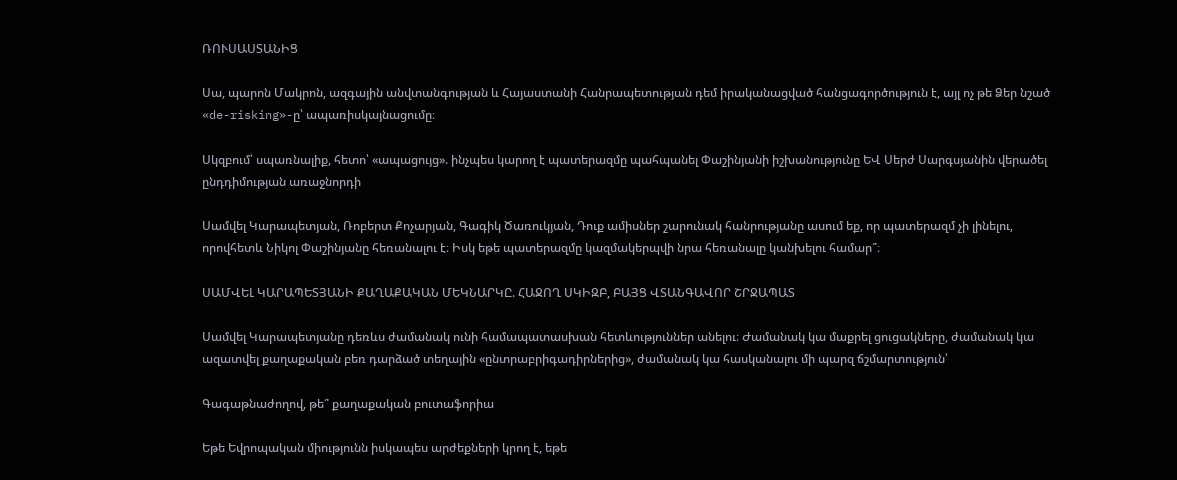ՌՈՒՍԱՍՏԱՆԻՑ

Սա, պարոն Մակրոն, ազգային անվտանգության և Հայաստանի Հանրապետության դեմ իրականացված հանցագործություն է, այլ ոչ թե Ձեր նշած «de-risking»-ը՝ ապառիսկայնացումը։

Սկզբում՝ սպառնալիք, հետո՝ «ապացույց». ինչպես կարող է պատերազմը պահպանել Փաշինյանի իշխանությունը ԵՎ Սերժ Սարգսյանին վերածել ընդդիմության առաջնորդի

Սամվել Կարապետյան, Ռոբերտ Քոչարյան, Գագիկ Ծառուկյան, Դուք ամիսներ շարունակ հանրությանը ասում եք, որ պատերազմ չի լինելու, որովհետև Նիկոլ Փաշինյանը հեռանալու է։ Իսկ եթե պատերազմը կազմակերպվի նրա հեռանալը կանխելու համար՞։

ՍԱՄՎԵԼ ԿԱՐԱՊԵՏՅԱՆԻ ՔԱՂԱՔԱԿԱՆ ՄԵԿՆԱՐԿԸ. ՀԱՋՈՂ ՍԿԻԶԲ, ԲԱՅՑ ՎՏԱՆԳԱՎՈՐ ՇՐՋԱՊԱՏ

Սամվել Կարապետյանը դեռևս ժամանակ ունի համապատասխան հետևություններ անելու։ Ժամանակ կա մաքրել ցուցակները, ժամանակ կա ազատվել քաղաքական բեռ դարձած տեղային «ընտրաբրիգադիրներից», ժամանակ կա հասկանալու մի պարզ ճշմարտություն՝

Գագաթնաժողով, թե՞ քաղաքական բուտաֆորիա

Եթե Եվրոպական միությունն իսկապես արժեքների կրող է, եթե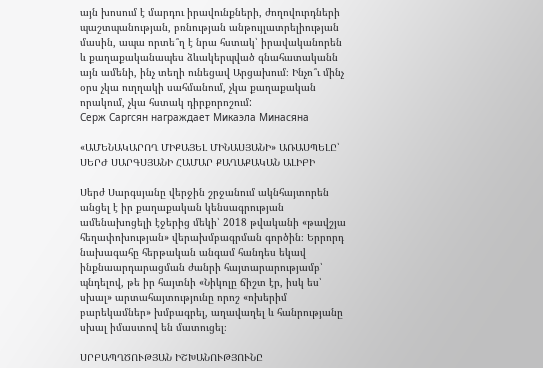այն խոսում է մարդու իրավունքների, ժողովուրդների պաշտպանության, բռնության անթույլատրելիության մասին, ապա որտե՞ղ է նրա հստակ՝ իրավականորեն և քաղաքականապես ձևակերպված գնահատականն այն ամենի, ինչ տեղի ունեցավ Արցախում։ Ինչո՞ւ մինչ օրս չկա ուղղակի սահմանում, չկա քաղաքական որակում, չկա հստակ դիրքորոշում:
Серж Саргсян награждает Микаэла Минасяна

«ԱՄԵՆԱԿԱՐՈՂ ՄԻՔԱՅԵԼ ՄԻՆԱՍՅԱՆԻ» ԱՌԱՍՊԵԼԸ՝ ՍԵՐԺ ՍԱՐԳՍՅԱՆԻ ՀԱՄԱՐ ՔԱՂԱՔԱԿԱՆ ԱԼԻԲԻ

Սերժ Սարգսյանը վերջին շրջանում ակնհայտորեն անցել է իր քաղաքական կենսագրության ամենախոցելի էջերից մեկի՝ 2018 թվականի «թավշյա հեղափոխության» վերախմբագրման գործին։ Երրորդ նախագահը հերթական անգամ հանդես եկավ ինքնաարդարացման ժանրի հայտարարությամբ՝ պնդելով, թե իր հայտնի «Նիկոլը ճիշտ էր, իսկ ես՝ սխալ» արտահայտությունը որոշ «ոխերիմ բարեկամներ» խմբագրել, աղավաղել և հանրությանը սխալ իմաստով են մատուցել։

ՍՐԲԱՊՂԾՈՒԹՅԱՆ ԻՇԽԱՆՈՒԹՅՈՒՆԸ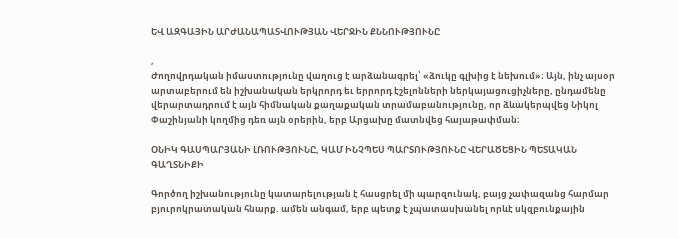ԵՎ ԱԶԳԱՅԻՆ ԱՐԺԱՆԱՊԱՏՎՈՒԹՅԱՆ ՎԵՐՋԻՆ ՔՆՆՈՒԹՅՈՒՆԸ

,
Ժողովրդական իմաստությունը վաղուց է արձանագրել՝ «ձուկը գլխից է նեխում»։ Այն, ինչ այսօր արտաբերում են իշխանական երկրորդ եւ երրորդ էշելոնների ներկայացուցիչները, ընդամենը վերարտադրում է այն հիմնական քաղաքական տրամաբանությունը, որ ձևակերպվեց Նիկոլ Փաշինյանի կողմից դեռ այն օրերին, երբ Արցախը մատնվեց հայաթափման։

ՕՆԻԿ ԳԱՍՊԱՐՅԱՆԻ ԼՌՈՒԹՅՈՒՆԸ, ԿԱՄ ԻՆՉՊԵՍ ՊԱՐՏՈՒԹՅՈՒՆԸ ՎԵՐԱԾԵՑԻՆ ՊԵՏԱԿԱՆ ԳԱՂՏՆԻՔԻ

Գործող իշխանությունը կատարելության է հասցրել մի պարզունակ, բայց չափազանց հարմար բյուրոկրատական հնարք. ամեն անգամ, երբ պետք է չպատասխանել որևէ սկզբունքային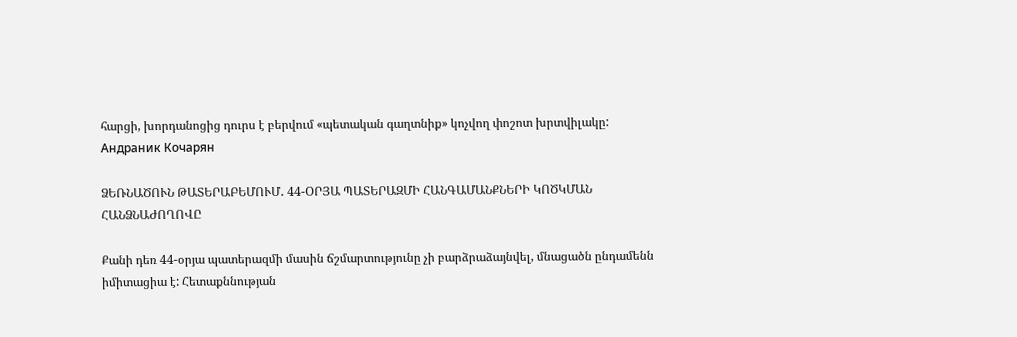հարցի, խորդանոցից դուրս է բերվում «պետական գաղտնիք» կոչվող փոշոտ խրտվիլակը:
Андраник Кочарян

ՁԵՌՆԱԾՈՒՆ ԹԱՏԵՐԱԲԵՄՈՒՄ․ 44-ՕՐՅԱ ՊԱՏԵՐԱԶՄԻ ՀԱՆԳԱՄԱՆՔՆԵՐԻ ԿՈԾԿՄԱՆ ՀԱՆՁՆԱԺՈՂՈՎԸ

Քանի դեռ 44-օրյա պատերազմի մասին ճշմարտությունը չի բարձրաձայնվել, մնացածն ընդամենն իմիտացիա է: Հետաքննության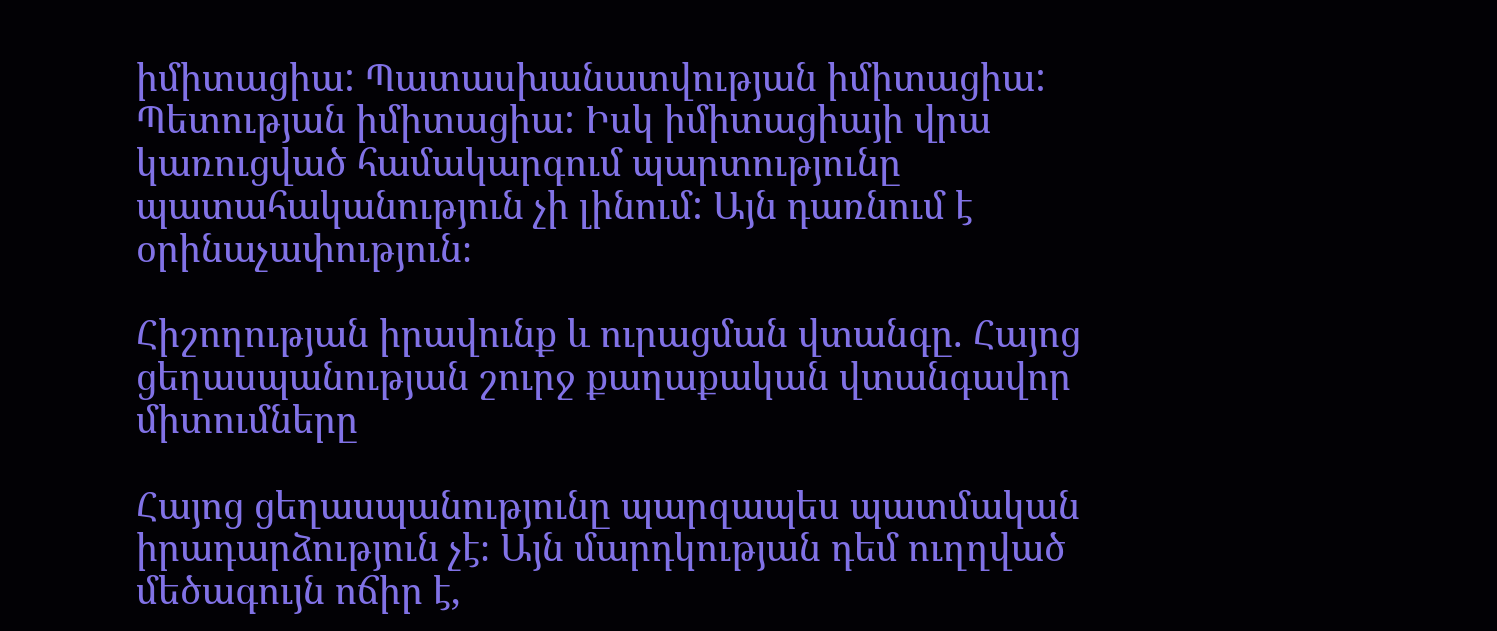իմիտացիա: Պատասխանատվության իմիտացիա: Պետության իմիտացիա: Իսկ իմիտացիայի վրա կառուցված համակարգում պարտությունը պատահականություն չի լինում: Այն դառնում է օրինաչափություն։

Հիշողության իրավունք և ուրացման վտանգը. Հայոց ցեղասպանության շուրջ քաղաքական վտանգավոր միտումները

Հայոց ցեղասպանությունը պարզապես պատմական իրադարձություն չէ։ Այն մարդկության դեմ ուղղված մեծագույն ոճիր է,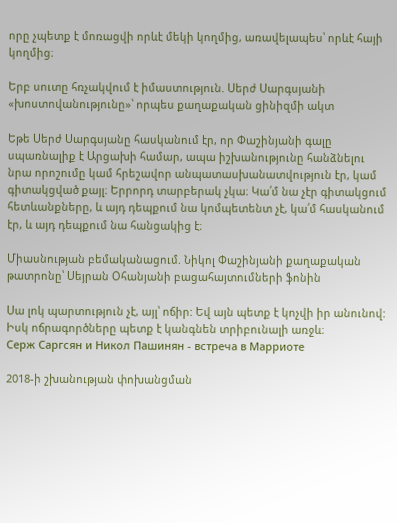որը չպետք է մոռացվի որևէ մեկի կողմից, առավելապես՝ որևէ հայի կողմից։

Երբ սուտը հռչակվում է իմաստություն. Սերժ Սարգսյանի «խոստովանությունը»՝ որպես քաղաքական ցինիզմի ակտ

Եթե Սերժ Սարգսյանը հասկանում էր, որ Փաշինյանի գալը սպառնալիք է Արցախի համար, ապա իշխանությունը հանձնելու նրա որոշումը կամ հրեշավոր անպատասխանատվություն էր, կամ գիտակցված քայլ։ Երրորդ տարբերակ չկա։ Կա՛մ նա չէր գիտակցում հետևանքները, և այդ դեպքում նա կոմպետենտ չէ, կա՛մ հասկանում էր, և այդ դեպքում նա հանցակից է։

Միասնության բեմականացում. Նիկոլ Փաշինյանի քաղաքական թատրոնը՝ Սեյրան Օհանյանի բացահայտումների ֆոնին

Սա լոկ պարտություն չէ, այլ՝ ոճիր: Եվ այն պետք է կոչվի իր անունով: Իսկ ոճրագործները պետք է կանգնեն տրիբունալի առջև։
Серж Саргсян и Никол Пашинян - встреча в Марриоте

2018-ի շխանության փոխանցման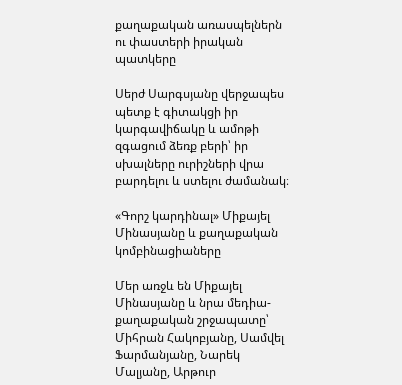քաղաքական առասպելներն ու փաստերի իրական պատկերը

Սերժ Սարգսյանը վերջապես պետք է գիտակցի իր կարգավիճակը և ամոթի զգացում ձեռք բերի՝ իր սխալները ուրիշների վրա բարդելու և ստելու ժամանակ։

«Գորշ կարդինալ» Միքայել Մինասյանը և քաղաքական կոմբինացիաները

Մեր առջև են Միքայել Մինասյանը և նրա մեդիա-քաղաքական շրջապատը՝ Միհրան Հակոբյանը, Սամվել Ֆարմանյանը, Նարեկ Մալյանը, Արթուր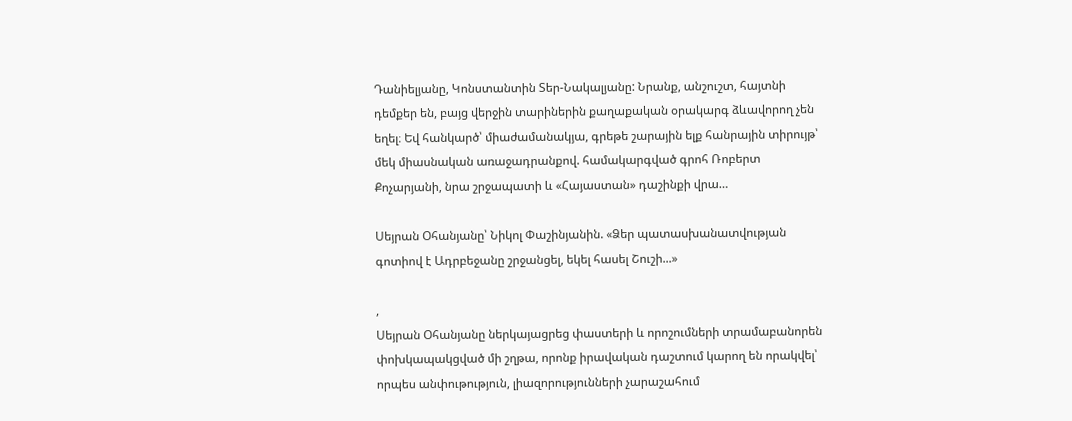Դանիելյանը, Կոնստանտին Տեր-Նակալյանը: Նրանք, անշուշտ, հայտնի դեմքեր են, բայց վերջին տարիներին քաղաքական օրակարգ ձևավորող չեն եղել։ Եվ հանկարծ՝ միաժամանակյա, գրեթե շարային ելք հանրային տիրույթ՝ մեկ միասնական առաջադրանքով. համակարգված գրոհ Ռոբերտ Քոչարյանի, նրա շրջապատի և «Հայաստան» դաշինքի վրա…

Սեյրան Օհանյանը՝ Նիկոլ Փաշինյանին. «Ձեր պատասխանատվության գոտիով է Ադրբեջանը շրջանցել, եկել հասել Շուշի...»

,
Սեյրան Օհանյանը ներկայացրեց փաստերի և որոշումների տրամաբանորեն փոխկապակցված մի շղթա, որոնք իրավական դաշտում կարող են որակվել՝ որպես անփութություն, լիազորությունների չարաշահում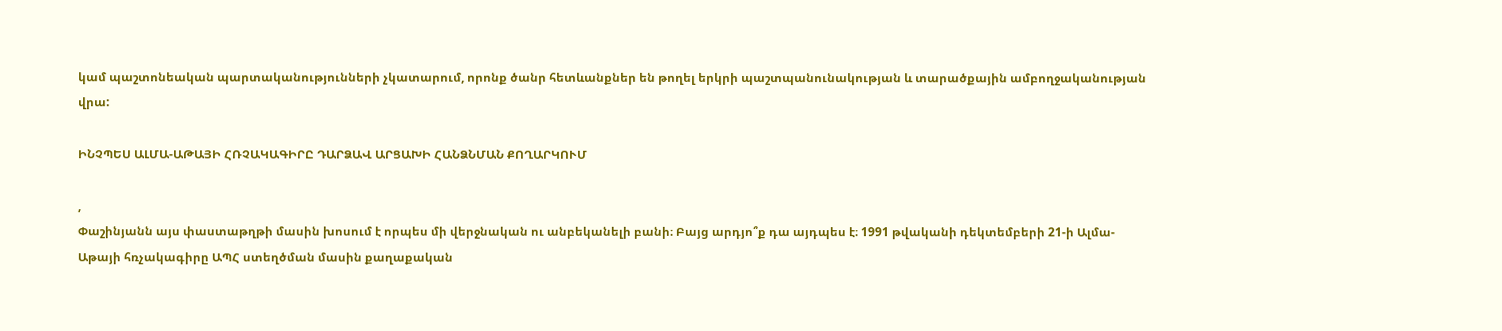կամ պաշտոնեական պարտականությունների չկատարում, որոնք ծանր հետևանքներ են թողել երկրի պաշտպանունակության և տարածքային ամբողջականության վրա:

ԻՆՉՊԵՍ ԱԼՄԱ-ԱԹԱՅԻ ՀՌՉԱԿԱԳԻՐԸ ԴԱՐՁԱՎ ԱՐՑԱԽԻ ՀԱՆՁՆՄԱՆ ՔՈՂԱՐԿՈՒՄ

,
Փաշինյանն այս փաստաթղթի մասին խոսում է որպես մի վերջնական ու անբեկանելի բանի։ Բայց արդյո՞ք դա այդպես է։ 1991 թվականի դեկտեմբերի 21-ի Ալմա-Աթայի հռչակագիրը ԱՊՀ ստեղծման մասին քաղաքական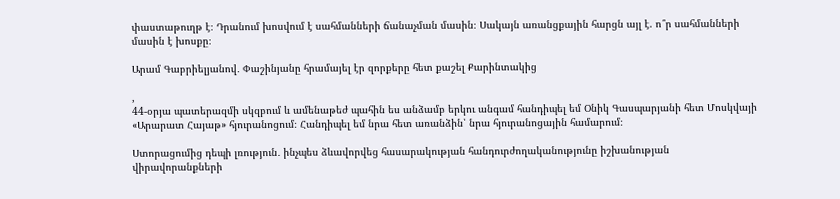փաստաթուղթ է։ Դրանում խոսվում է սահմանների ճանաչման մասին։ Սակայն առանցքային հարցն այլ է. ո՞ր սահմանների մասին է խոսքը։

Արամ Գաբրիելյանով․ Փաշինյանը հրամայել էր զորքերը հետ քաշել Քարինտակից

,
44-օրյա պատերազմի սկզբում և ամենաթեժ պահին ես անձամբ երկու անգամ հանդիպել եմ Օնիկ Գասպարյանի հետ Մոսկվայի «Արարատ Հայաթ» հյուրանոցում։ Հանդիպել եմ նրա հետ առանձին՝ նրա հյուրանոցային համարում։

Ստորացումից դեպի լռություն․ ինչպես ձևավորվեց հասարակության հանդուրժողականությունը իշխանության վիրավորանքների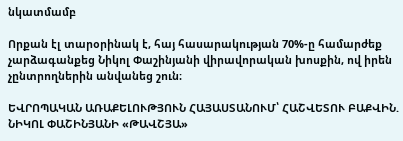նկատմամբ

Որքան էլ տարօրինակ է, հայ հասարակության 70%-ը համարժեք չարձագանքեց Նիկոլ Փաշինյանի վիրավորական խոսքին, ով իրեն չընտրողներին անվանեց շուն։

ԵՎՐՈՊԱԿԱՆ ԱՌԱՔԵԼՈՒԹՅՈՒՆ ՀԱՅԱՍՏԱՆՈՒՄ՝ ՀԱՇՎԵՏՈՒ ԲԱՔՎԻՆ. ՆԻԿՈԼ ՓԱՇԻՆՅԱՆԻ «ԹԱՎՇՅԱ»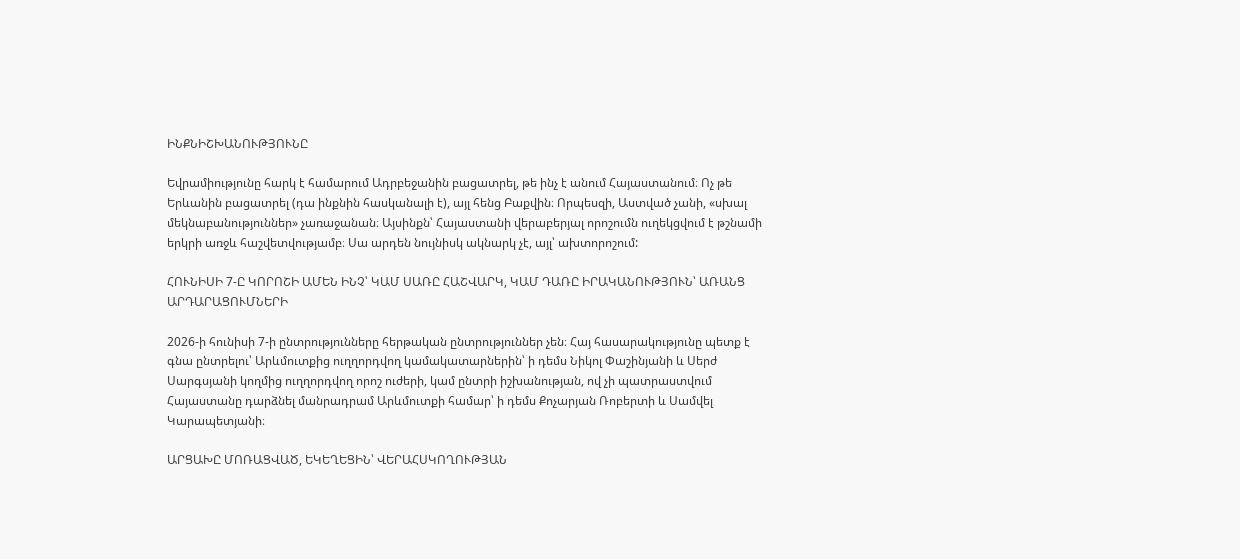ԻՆՔՆԻՇԽԱՆՈՒԹՅՈՒՆԸ

Եվրամիությունը հարկ է համարում Ադրբեջանին բացատրել, թե ինչ է անում Հայաստանում։ Ոչ թե Երևանին բացատրել (դա ինքնին հասկանալի է), այլ հենց Բաքվին։ Որպեսզի, Աստված չանի, «սխալ մեկնաբանություններ» չառաջանան։ Այսինքն՝ Հայաստանի վերաբերյալ որոշումն ուղեկցվում է թշնամի երկրի առջև հաշվետվությամբ։ Սա արդեն նույնիսկ ակնարկ չէ, այլ՝ ախտորոշում:

ՀՈՒՆԻՍԻ 7-Ը ԿՈՐՈՇԻ ԱՄԵՆ ԻՆՉ՝ ԿԱՄ ՍԱՌԸ ՀԱՇՎԱՐԿ, ԿԱՄ ԴԱՌԸ ԻՐԱԿԱՆՈՒԹՅՈՒՆ՝ ԱՌԱՆՑ ԱՐԴԱՐԱՑՈՒՄՆԵՐԻ

2026-ի հունիսի 7-ի ընտրությունները հերթական ընտրություններ չեն։ Հայ հասարակությունը պետք է գնա ընտրելու՝ Արևմուտքից ուղղորդվող կամակատարներին՝ ի դեմս Նիկոլ Փաշինյանի և Սերժ Սարգսյանի կողմից ուղղորդվող որոշ ուժերի, կամ ընտրի իշխանության, ով չի պատրաստվում Հայաստանը դարձնել մանրադրամ Արևմուտքի համար՝ ի դեմս Քոչարյան Ռոբերտի և Սամվել Կարապետյանի։

ԱՐՑԱԽԸ ՄՈՌԱՑՎԱԾ, ԵԿԵՂԵՑԻՆ՝ ՎԵՐԱՀՍԿՈՂՈՒԹՅԱՆ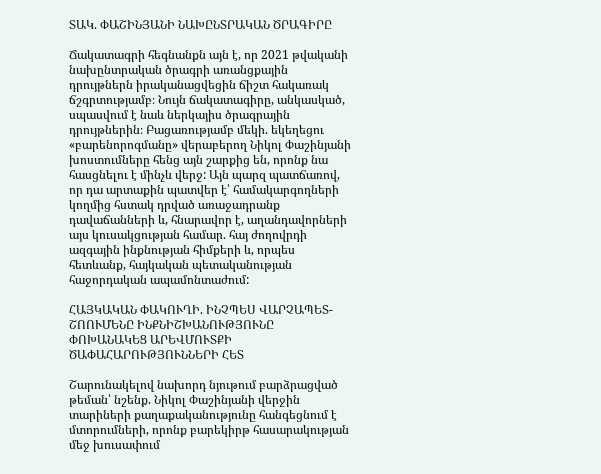ՏԱԿ. ՓԱՇԻՆՅԱՆԻ ՆԱԽԸՆՏՐԱԿԱՆ ԾՐԱԳԻՐԸ

Ճակատագրի հեգնանքն այն է, որ 2021 թվականի նախընտրական ծրագրի առանցքային դրույթներն իրականացվեցին ճիշտ հակառակ ճշգրտությամբ։ Նույն ճակատագիրը, անկասկած, սպասվում է նաև ներկայիս ծրագրային դրույթներին։ Բացառությամբ մեկի. եկեղեցու «բարենորոգմանը» վերաբերող Նիկոլ Փաշինյանի խոստումները հենց այն շարքից են, որոնք նա հասցնելու է մինչև վերջ: Այն պարզ պատճառով, որ դա արտաքին պատվեր է՝ համակարգողների կողմից հստակ դրված առաջադրանք դավաճանների և, հնարավոր է, աղանդավորների այս կուսակցության համար. հայ ժողովրդի ազգային ինքնության հիմքերի և, որպես հետևանք, հայկական պետականության հաջորդական ապամոնտաժում:

ՀԱՅԿԱԿԱՆ ՓԱԿՈՒՂԻ. ԻՆՉՊԵՍ ՎԱՐՉԱՊԵՏ-ՇՈՈՒՄԵՆԸ ԻՆՔՆԻՇԽԱՆՈՒԹՅՈՒՆԸ ՓՈԽԱՆԱԿԵՑ ԱՐԵՎՄՈՒՏՔԻ ԾԱՓԱՀԱՐՈՒԹՅՈՒՆՆԵՐԻ ՀԵՏ

Շարունակելով նախորդ նյութում բարձրացված թեման՝ նշենք. Նիկոլ Փաշինյանի վերջին տարիների քաղաքականությունը հանգեցնում է մտորումների, որոնք բարեկիրթ հասարակության մեջ խուսափում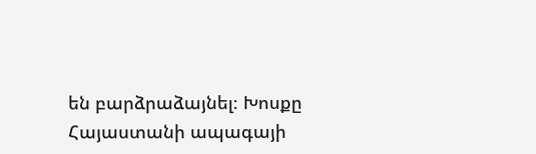են բարձրաձայնել։ Խոսքը Հայաստանի ապագայի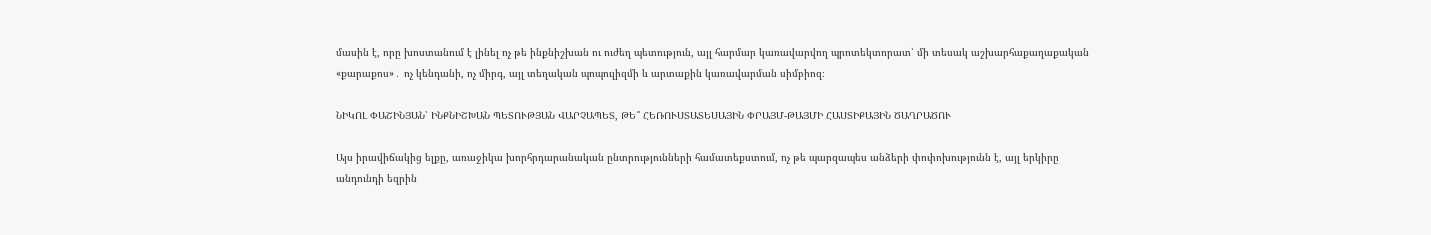մասին է, որը խոստանում է լինել ոչ թե ինքնիշխան ու ուժեղ պետություն, այլ հարմար կառավարվող պրոտեկտորատ՝ մի տեսակ աշխարհաքաղաքական «քարաքոս»․ ոչ կենդանի, ոչ միրգ, այլ տեղական պոպուլիզմի և արտաքին կառավարման սիմբիոզ։

ՆԻԿՈԼ ՓԱՇԻՆՅԱՆ՝ ԻՆՔՆԻՇԽԱՆ ՊԵՏՈՒԹՅԱՆ ՎԱՐՉԱՊԵՏ, ԹԵ՞ ՀԵՌՈՒՍՏԱՏԵՍԱՅԻՆ ՓՐԱՅՄ-ԹԱՅՄԻ ՀԱՍՏԻՔԱՅԻՆ ԾԱՂՐԱԾՈՒ

Այս իրավիճակից ելքը, առաջիկա խորհրդարանական ընտրությունների համատեքստում, ոչ թե պարզապես անձերի փոփոխությունն է, այլ երկիրը անդունդի եզրին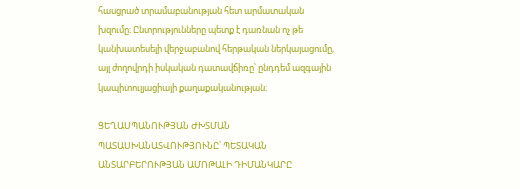հասցրած տրամաբանության հետ արմատական խզումը։ Ընտրությունները պետք է դառնան ոչ թե կանխատեսելի վերջաբանով հերթական ներկայացումը, այլ ժողովրդի իսկական դատավճիռը՝ ընդդեմ ազգային կապիտուլյացիայի քաղաքականության։

ՑԵՂԱՍՊԱՆՈՒԹՅԱՆ ԺԽՏՄԱՆ ՊԱՏԱՍԽԱՆԱՏՎՈՒԹՅՈՒՆԸ՝ ՊԵՏԱԿԱՆ ԱՆՏԱՐԲԵՐՈՒԹՅԱՆ ԱՄՈԹԱԼԻ ԴԻՄԱՆԿԱՐԸ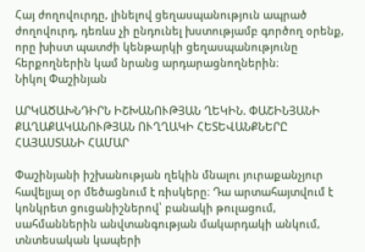Հայ ժողովուրդը, լինելով ցեղասպանություն ապրած ժողովուրդ, դեռևս չի ընդունել խստությամբ գործող օրենք, որը խիստ պատժի կենթարկի ցեղասպանությունը հերքողներին կամ նրանց արդարացնողներին։
Նիկոլ Փաշինյան

ԱՐԿԱԾԱԽՆԴԻՐՆ ԻՇԽԱՆՈՒԹՅԱՆ ՂԵԿԻՆ. ՓԱՇԻՆՅԱՆԻ ՔԱՂԱՔԱԿԱՆՈՒԹՅԱՆ ՈՒՂՂԱԿԻ ՀԵՏԵՎԱՆՔՆԵՐԸ ՀԱՅԱՍՏԱՆԻ ՀԱՄԱՐ

Փաշինյանի իշխանության ղեկին մնալու յուրաքանչյուր հավելյալ օր մեծացնում է ռիսկերը։ Դա արտահայտվում է կոնկրետ ցուցանիշներով՝ բանակի թուլացում, սահմաններին անվտանգության մակարդակի անկում, տնտեսական կապերի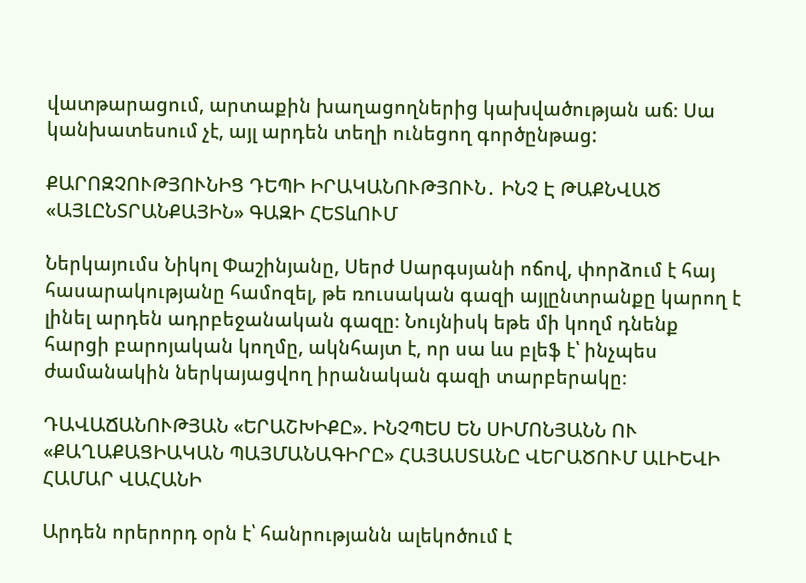վատթարացում, արտաքին խաղացողներից կախվածության աճ։ Սա կանխատեսում չէ, այլ արդեն տեղի ունեցող գործընթաց:

ՔԱՐՈԶՉՈՒԹՅՈՒՆԻՑ ԴԵՊԻ ԻՐԱԿԱՆՈՒԹՅՈՒՆ․ ԻՆՉ Է ԹԱՔՆՎԱԾ «ԱՅԼԸՆՏՐԱՆՔԱՅԻՆ» ԳԱԶԻ ՀԵՏևՈՒՄ

Ներկայումս Նիկոլ Փաշինյանը, Սերժ Սարգսյանի ոճով, փորձում է հայ հասարակությանը համոզել, թե ռուսական գազի այլընտրանքը կարող է լինել արդեն ադրբեջանական գազը։ Նույնիսկ եթե մի կողմ դնենք հարցի բարոյական կողմը, ակնհայտ է, որ սա ևս բլեֆ է՝ ինչպես ժամանակին ներկայացվող իրանական գազի տարբերակը։

ԴԱՎԱՃԱՆՈՒԹՅԱՆ «ԵՐԱՇԽԻՔԸ». ԻՆՉՊԵՍ ԵՆ ՍԻՄՈՆՅԱՆՆ ՈՒ «ՔԱՂԱՔԱՑԻԱԿԱՆ ՊԱՅՄԱՆԱԳԻՐԸ» ՀԱՅԱՍՏԱՆԸ ՎԵՐԱԾՈՒՄ ԱԼԻԵՎԻ ՀԱՄԱՐ ՎԱՀԱՆԻ

Արդեն որերորդ օրն է՝ հանրությանն ալեկոծում է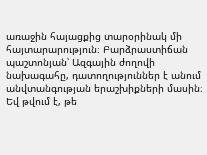առաջին հայացքից տարօրինակ մի հայտարարություն։ Բարձրաստիճան պաշտոնյան՝ Ազգային ժողովի նախագահը, դատողություններ է անում անվտանգության երաշխիքների մասին։ Եվ թվում է, թե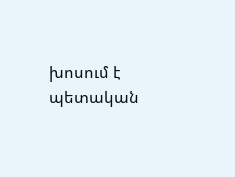խոսում է պետական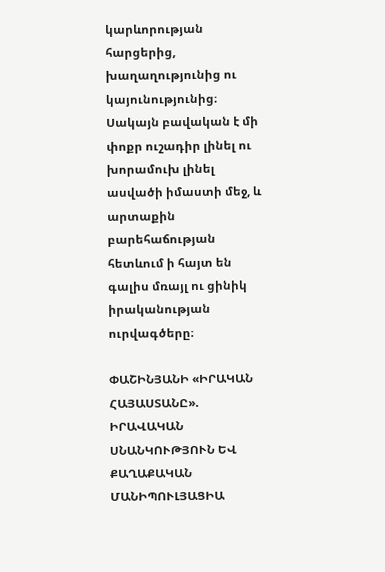կարևորության հարցերից, խաղաղությունից ու կայունությունից։ Սակայն բավական է մի փոքր ուշադիր լինել ու խորամուխ լինել ասվածի իմաստի մեջ, և արտաքին բարեհաճության հետևում ի հայտ են գալիս մռայլ ու ցինիկ իրականության ուրվագծերը։

ՓԱՇԻՆՅԱՆԻ «ԻՐԱԿԱՆ ՀԱՅԱՍՏԱՆԸ». ԻՐԱՎԱԿԱՆ ՍՆԱՆԿՈՒԹՅՈՒՆ ԵՎ ՔԱՂԱՔԱԿԱՆ ՄԱՆԻՊՈՒԼՅԱՑԻԱ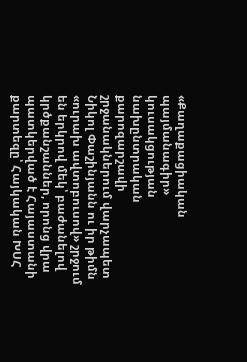«Քաղաքացիական պայմանագիր» կուսակցության նախընտրական քարոզարշավի շրջանակներում վարչապետ Նիկոլ Փաշինյանն ու իր թիմն «ուրախ ավտոբուսով» շրջում են երկրով մեկ՝ բաժանելով կրծքանշաններ, որոնց վրա պատկերված է Հայաստանի քարտեզը՝ Հայկական ԽՍՀ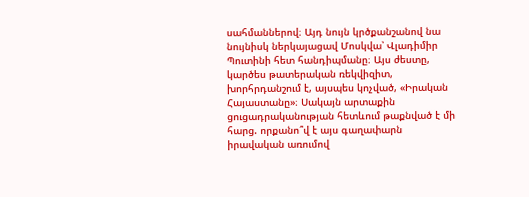սահմաններով։ Այդ նույն կրծքանշանով նա նույնիսկ ներկայացավ Մոսկվա՝ Վլադիմիր Պուտինի հետ հանդիպմանը։ Այս ժեստը, կարծես թատերական ռեկվիզիտ, խորհրդանշում է, այսպես կոչված, «Իրական Հայաստանը»։ Սակայն արտաքին ցուցադրականության հետևում թաքնված է մի հարց. որքանո՞վ է այս գաղափարն իրավական առումով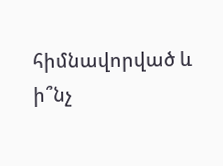հիմնավորված և ի՞նչ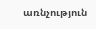առնչություն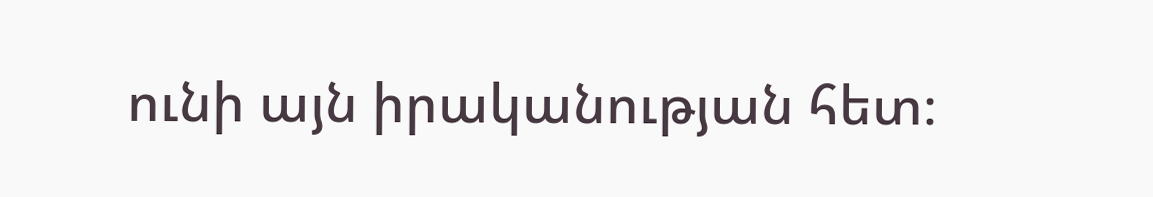ունի այն իրականության հետ։